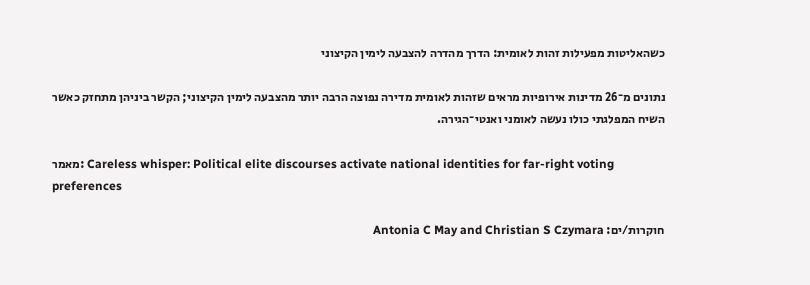כשהאליטות מפעילות זהות לאומית: הדרך מהדרה להצבעה לימין הקיצוני

נתונים מ־26 מדינות אירופיות מראים שזהות לאומית מדירה נפוצה הרבה יותר מהצבעה לימין הקיצוני; הקשר ביניהן מתחזק כאשר השיח המפלגתי כולו נעשה לאומני ואנטי־הגירה.

מאמר: Careless whisper: Political elite discourses activate national identities for far-right voting preferences

חוקרות/ים: Antonia C May and Christian S Czymara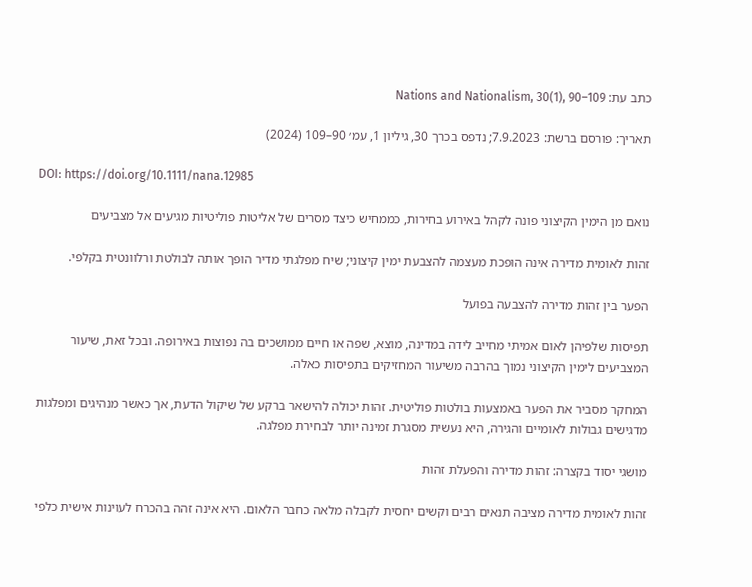כתב עת: Nations and Nationalism, 30(1), 90–109

תאריך: פורסם ברשת: 7.9.2023; נדפס בכרך 30, גיליון 1, עמ׳ 90–109 (2024)

DOI: https://doi.org/10.1111/nana.12985

נואם מן הימין הקיצוני פונה לקהל באירוע בחירות, כממחיש כיצד מסרים של אליטות פוליטיות מגיעים אל מצביעים

זהות לאומית מדירה אינה הופכת מעצמה להצבעת ימין קיצוני; שיח מפלגתי מדיר הופך אותה לבולטת ורלוונטית בקלפי.

הפער בין זהות מדירה להצבעה בפועל

תפיסות שלפיהן לאום אמיתי מחייב לידה במדינה, מוצא, שפה או חיים ממושכים בה נפוצות באירופה. ובכל זאת, שיעור המצביעים לימין הקיצוני נמוך בהרבה משיעור המחזיקים בתפיסות כאלה.

המחקר מסביר את הפער באמצעות בולטות פוליטית. זהות יכולה להישאר ברקע של שיקול הדעת, אך כאשר מנהיגים ומפלגות מדגישים גבולות לאומיים והגירה, היא נעשית מסגרת זמינה יותר לבחירת מפלגה.

מושגי יסוד בקצרה: זהות מדירה והפעלת זהות

זהות לאומית מדירה מציבה תנאים רבים וקשים יחסית לקבלה מלאה כחבר הלאום. היא אינה זהה בהכרח לעוינות אישית כלפי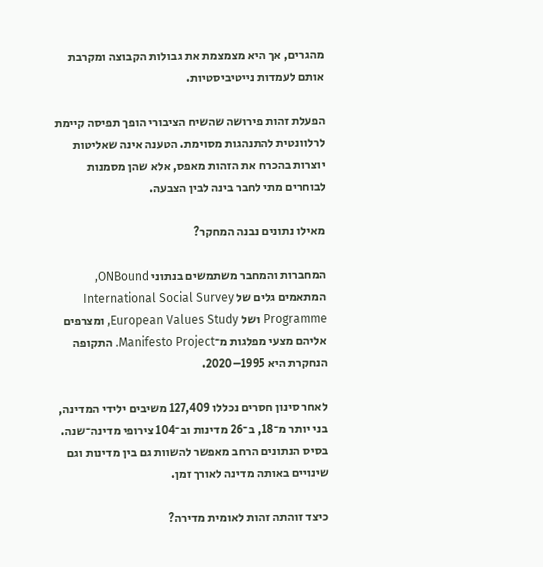מהגרים, אך היא מצמצמת את גבולות הקבוצה ומקרבת אותם לעמדות נייטיביסטיות.

הפעלת זהות פירושה שהשיח הציבורי הופך תפיסה קיימת לרלוונטית להתנהגות מסוימת. הטענה אינה שאליטות יוצרות בהכרח את הזהות מאפס, אלא שהן מסמנות לבוחרים מתי לחבר בינה לבין הצבעה.

מאילו נתונים נבנה המחקר?

המחברות והמחבר משתמשים בנתוני ONBound, המתאמים גלים של International Social Survey Programme ושל European Values Study, ומצרפים אליהם מצעי מפלגות מ־Manifesto Project. התקופה הנחקרת היא 1995–2020.

לאחר סינון חסרים נכללו 127,409 משיבים ילידי המדינה, בני יותר מ־18, ב־26 מדינות וב־104 צירופי מדינה־שנה. בסיס הנתונים הרחב מאפשר להשוות גם בין מדינות וגם שינויים באותה מדינה לאורך זמן.

כיצד זוהתה זהות לאומית מדירה?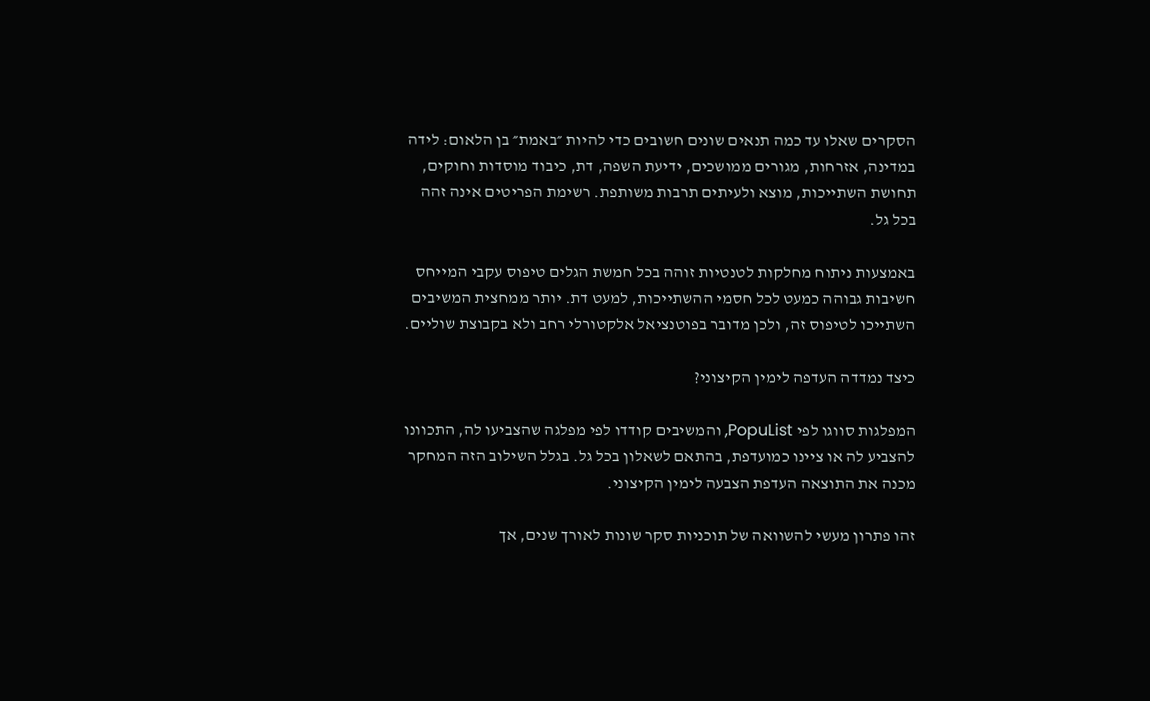הסקרים שאלו עד כמה תנאים שונים חשובים כדי להיות ״באמת״ בן הלאום: לידה במדינה, אזרחות, מגורים ממושכים, ידיעת השפה, דת, כיבוד מוסדות וחוקים, תחושת השתייכות, מוצא ולעיתים תרבות משותפת. רשימת הפריטים אינה זהה בכל גל.

באמצעות ניתוח מחלקות לטנטיות זוהה בכל חמשת הגלים טיפוס עקבי המייחס חשיבות גבוהה כמעט לכל חסמי ההשתייכות, למעט דת. יותר ממחצית המשיבים השתייכו לטיפוס זה, ולכן מדובר בפוטנציאל אלקטורלי רחב ולא בקבוצת שוליים.

כיצד נמדדה העדפה לימין הקיצוני?

המפלגות סווגו לפי PopuList, והמשיבים קודדו לפי מפלגה שהצביעו לה, התכוונו להצביע לה או ציינו כמועדפת, בהתאם לשאלון בכל גל. בגלל השילוב הזה המחקר מכנה את התוצאה העדפת הצבעה לימין הקיצוני.

זהו פתרון מעשי להשוואה של תוכניות סקר שונות לאורך שנים, אך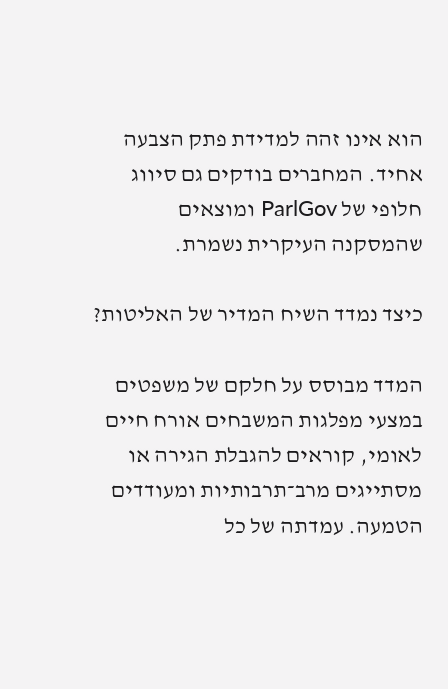הוא אינו זהה למדידת פתק הצבעה אחיד. המחברים בודקים גם סיווג חלופי של ParlGov ומוצאים שהמסקנה העיקרית נשמרת.

כיצד נמדד השיח המדיר של האליטות?

המדד מבוסס על חלקם של משפטים במצעי מפלגות המשבחים אורח חיים לאומי, קוראים להגבלת הגירה או מסתייגים מרב־תרבותיות ומעודדים הטמעה. עמדתה של כל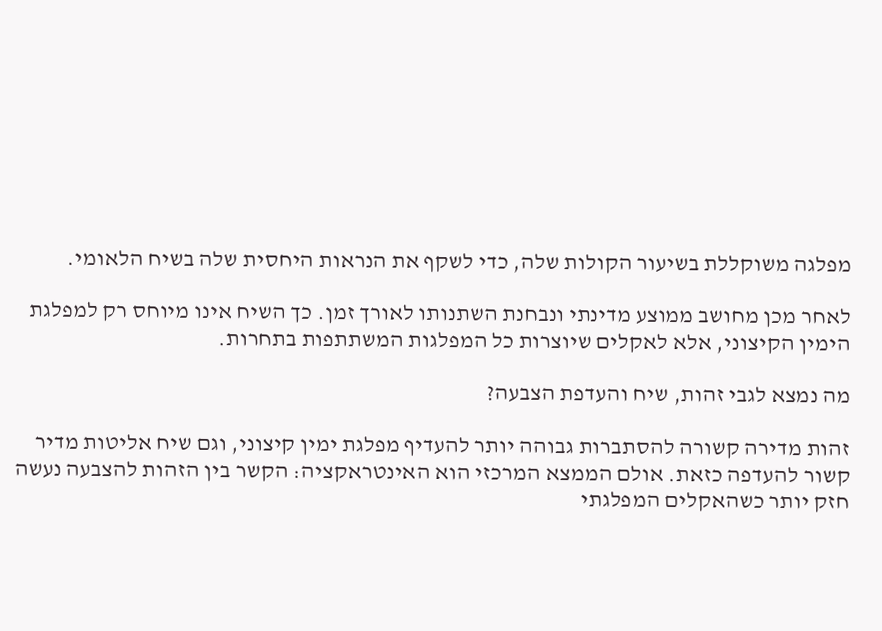מפלגה משוקללת בשיעור הקולות שלה, כדי לשקף את הנראות היחסית שלה בשיח הלאומי.

לאחר מכן מחושב ממוצע מדינתי ונבחנת השתנותו לאורך זמן. כך השיח אינו מיוחס רק למפלגת הימין הקיצוני, אלא לאקלים שיוצרות כל המפלגות המשתתפות בתחרות.

מה נמצא לגבי זהות, שיח והעדפת הצבעה?

זהות מדירה קשורה להסתברות גבוהה יותר להעדיף מפלגת ימין קיצוני, וגם שיח אליטות מדיר קשור להעדפה כזאת. אולם הממצא המרכזי הוא האינטראקציה: הקשר בין הזהות להצבעה נעשה חזק יותר כשהאקלים המפלגתי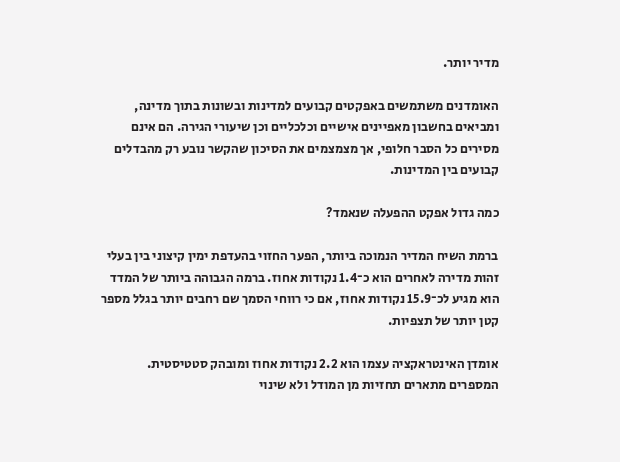מדיר יותר.

האומדנים משתמשים באפקטים קבועים למדינות ובשונות בתוך מדינה, ומביאים בחשבון מאפיינים אישיים וכלכליים וכן שיעורי הגירה. הם אינם מסירים כל הסבר חלופי, אך מצמצמים את הסיכון שהקשר נובע רק מהבדלים קבועים בין המדינות.

כמה גדול אפקט ההפעלה שנאמד?

ברמת השיח המדיר הנמוכה ביותר, הפער החזוי בהעדפת ימין קיצוני בין בעלי זהות מדירה לאחרים הוא כ־1.4 נקודות אחוז. ברמה הגבוהה ביותר של המדד הוא מגיע לכ־15.9 נקודות אחוז, אם כי רווחי הסמך שם רחבים יותר בגלל מספר קטן יותר של תצפיות.

אומדן האינטראקציה עצמו הוא 2.2 נקודות אחוז ומובהק סטטיסטית. המספרים מתארים תחזיות מן המודל ולא שינוי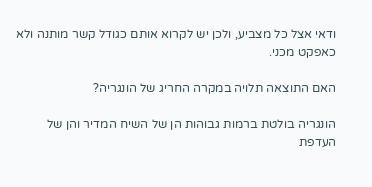ודאי אצל כל מצביע, ולכן יש לקרוא אותם כגודל קשר מותנה ולא כאפקט מכני.

האם התוצאה תלויה במקרה החריג של הונגריה?

הונגריה בולטת ברמות גבוהות הן של השיח המדיר והן של העדפת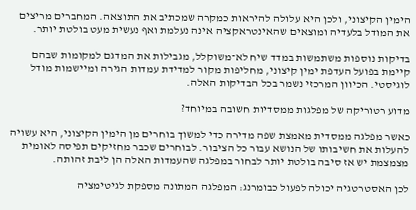הימין הקיצוני, ולכן היא עלולה להיראות כמקרה שמכתיב את התוצאה. המחברים מריצים את המודל בלעדיה ומוצאים שהאינטראקציה אינה נעלמת ואף נעשית מעט בולטת יותר.

בדיקות נוספות משתמשות במדד שיח לא־משוקלל, מגבילות את המדגם למקומות שבהם קיימת בפועל העדפת ימין קיצוני, מחליפות מקור למדידת עמדות הגירה ומיישמות מודל לוגיסטי. הכיוון המרכזי נשמר בכל הבדיקות האלה.

מדוע רטוריקה של מפלגות ממסדיות חשובה במיוחד?

כאשר מפלגה ממסדית מאמצת שפה מדירה כדי למשוך בוחרים מן הימין הקיצוני, היא עשויה להעלות את חשיבותו של הנושא עבור כל הציבור. לבוחרים שכבר מחזיקים תפיסה לאומית מצמצמת יש אז סיבה בולטת יותר לבחור במפלגה שהעמדות האלה הן ליבת זהותה.

לכן האסטרטגיה יכולה לפעול כבומרנג: המפלגה המתונה מספקת לגיטימציה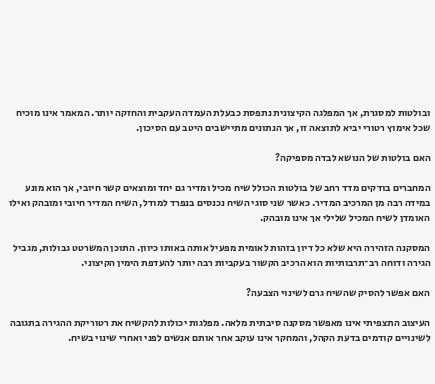ובולטות למסגרת, אך המפלגה הקיצונית נתפסת כבעלת העמדה העקבית והחזקה יותר. המאמר אינו מוכיח שכל אימוץ רטורי יביא לתוצאה זו, אך הנתונים מתיישבים היטב עם הסיכון.

האם בולטות של הנושא לבדה מספיקה?

המחברים בודקים מדד רחב של בולטות הכולל שיח מכיל ומדיר גם יחד ומוצאים קשר חיובי, אך הוא מונע במידה רבה מן המרכיב המדיר. כאשר שני סוגי השיח נכנסים בנפרד למודל, השיח המדיר חיובי ומובהק ואילו האומדן לשיח המכיל שלילי אך אינו מובהק.

המסקנה הזהירה היא שלא כל דיון בזהות לאומית מפעיל אותה באותו כיוון. התוכן המשרטט גבולות, מגביל הגירה ודוחה רב־תרבותיות הוא הרכיב הקשור בעקביות רבה יותר להעדפת הימין הקיצוני.

האם אפשר להסיק שהשיח גרם לשינוי הצבעה?

העיצוב התצפיתי אינו מאפשר מסקנה סיבתית מלאה. מפלגות יכולות להקשיח את רטוריקת ההגירה בתגובה לשינויים קודמים בדעת הקהל, והמחקר אינו עוקב אחר אותם אנשים לפני ואחרי שינוי בשיח.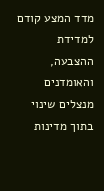מדד המצע קודם למדידת ההצבעה, והאומדנים מנצלים שינוי בתוך מדינות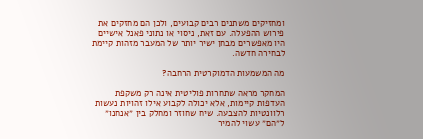ומחזיקים משתנים רבים קבועים, ולכן הם מחזקים את פירוש ההפעלה. עם זאת, ניסוי או נתוני פאנל אישיים היו מאפשרים מבחן ישיר יותר של המעבר מזהות קיימת לבחירה חדשה.

מה המשמעות הדמוקרטית הרחבה?

המחקר מראה שתחרות פוליטית אינה רק משקפת העדפות קיימות, אלא יכולה לקבוע אילו זהויות נעשות רלוונטיות להצבעה. שיח שחוזר ומחלק בין ״אנחנו״ ל״הם״ עשוי להמיר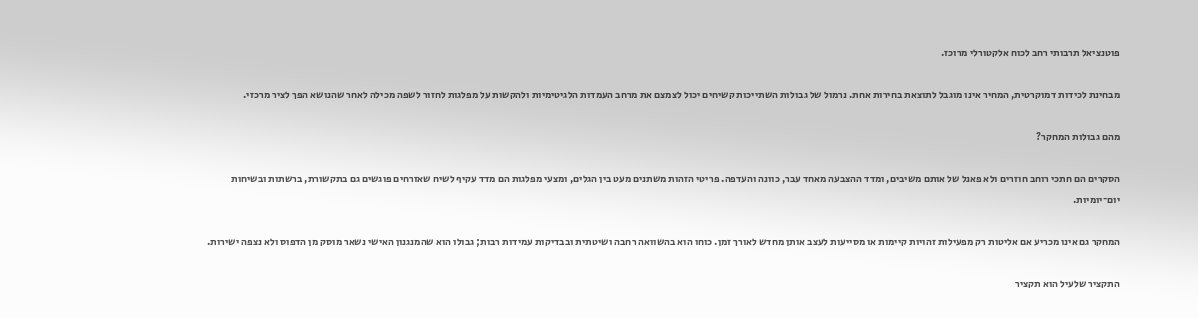פוטנציאל תרבותי רחב לכוח אלקטורלי מרוכז.

מבחינת לכידות דמוקרטית, המחיר אינו מוגבל לתוצאת בחירות אחת. נרמול של גבולות השתייכות קשיחים יכול לצמצם את מרחב העמדות הלגיטימיות ולהקשות על מפלגות לחזור לשפה מכילה לאחר שהנושא הפך לציר מרכזי.

מהם גבולות המחקר?

הסקרים הם חתכי רוחב חוזרים ולא פאנל של אותם משיבים, ומדד ההצבעה מאחד עבר, כוונה והעדפה. פריטי הזהות משתנים מעט בין הגלים, ומצעי מפלגות הם מדד עקיף לשיח שאזרחים פוגשים גם בתקשורת, ברשתות ובשיחות יום־יומיות.

המחקר גם אינו מכריע אם אליטות רק מפעילות זהויות קיימות או מסייעות לעצב אותן מחדש לאורך זמן. כוחו הוא בהשוואה רחבה ושיטתית ובבדיקות עמידות רבות; גבולו הוא שהמנגנון האישי נשאר מוסק מן הדפוס ולא נצפה ישירות.

התקציר שלעיל הוא תקציר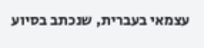עצמאי בעברית, שנכתב בסיוע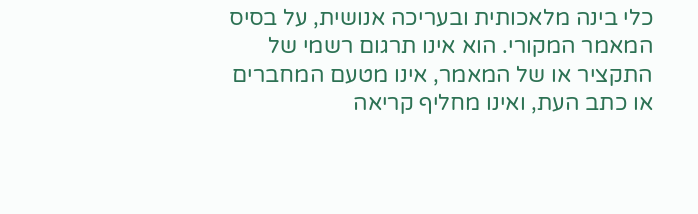כלי בינה מלאכותית ובעריכה אנושית, על בסיס המאמר המקורי. הוא אינו תרגום רשמי של התקציר או של המאמר, אינו מטעם המחברים או כתב העת, ואינו מחליף קריאה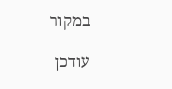במקור

עודכן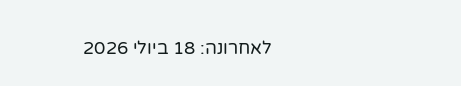לאחרונה: 18 ביולי 2026